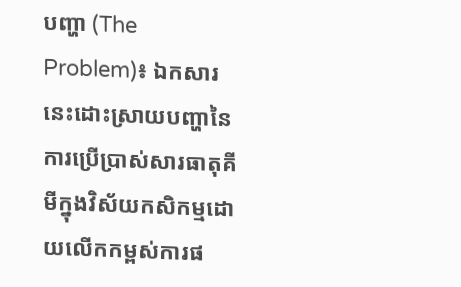បញ្ហា (The Problem)៖ ឯកសារនេះដោះស្រាយបញ្ហានៃការប្រើប្រាស់សារធាតុគីមីក្នុងវិស័យកសិកម្មដោយលើកកម្ពស់ការផ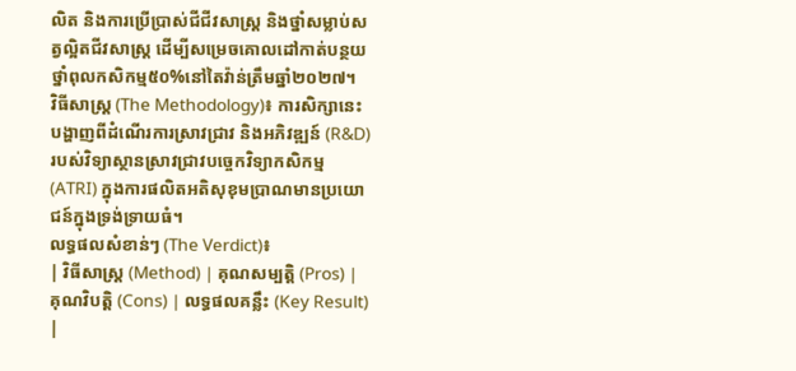លិត និងការប្រើប្រាស់ជីជីវសាស្រ្ត និងថ្នាំសម្លាប់សត្វល្អិតជីវសាស្រ្ត ដើម្បីសម្រេចគោលដៅកាត់បន្ថយថ្នាំពុលកសិកម្ម៥០%នៅតៃវ៉ាន់ត្រឹមឆ្នាំ២០២៧។
វិធីសាស្ត្រ (The Methodology)៖ ការសិក្សានេះបង្ហាញពីដំណើរការស្រាវជ្រាវ និងអភិវឌ្ឍន៍ (R&D) របស់វិទ្យាស្ថានស្រាវជ្រាវបច្ចេកវិទ្យាកសិកម្ម (ATRI) ក្នុងការផលិតអតិសុខុមប្រាណមានប្រយោជន៍ក្នុងទ្រង់ទ្រាយធំ។
លទ្ធផលសំខាន់ៗ (The Verdict)៖
| វិធីសាស្ត្រ (Method) | គុណសម្បត្តិ (Pros) | គុណវិបត្តិ (Cons) | លទ្ធផលគន្លឹះ (Key Result) |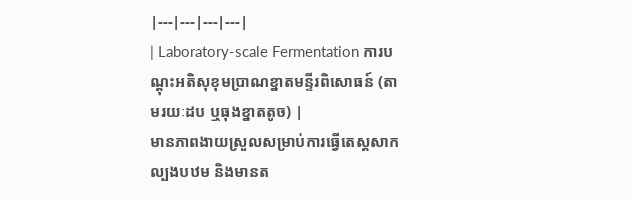|---|---|---|---|
| Laboratory-scale Fermentation ការបណ្តុះអតិសុខុមប្រាណខ្នាតមន្ទីរពិសោធន៍ (តាមរយៈដប ឬធុងខ្នាតតូច) |
មានភាពងាយស្រួលសម្រាប់ការធ្វើតេស្តសាកល្បងបឋម និងមានត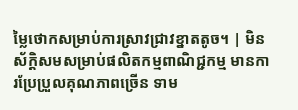ម្លៃថោកសម្រាប់ការស្រាវជ្រាវខ្នាតតូច។ | មិនស័ក្តិសមសម្រាប់ផលិតកម្មពាណិជ្ជកម្ម មានការប្រែប្រួលគុណភាពច្រើន ទាម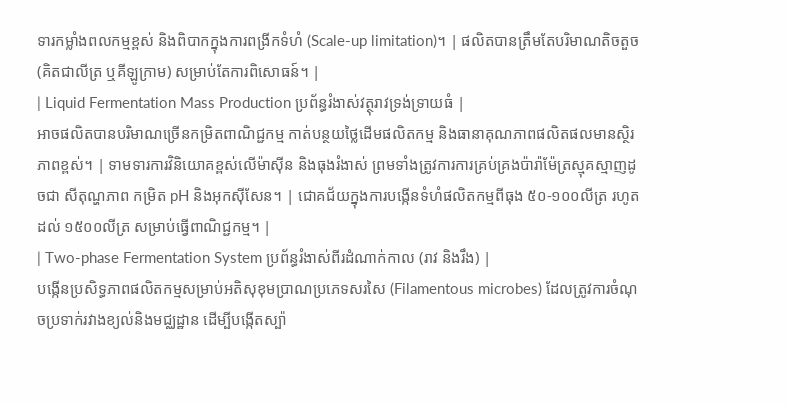ទារកម្លាំងពលកម្មខ្ពស់ និងពិបាកក្នុងការពង្រីកទំហំ (Scale-up limitation)។ | ផលិតបានត្រឹមតែបរិមាណតិចតួច (គិតជាលីត្រ ឬគីឡូក្រាម) សម្រាប់តែការពិសោធន៍។ |
| Liquid Fermentation Mass Production ប្រព័ន្ធរំងាស់វត្ថុរាវទ្រង់ទ្រាយធំ |
អាចផលិតបានបរិមាណច្រើនកម្រិតពាណិជ្ជកម្ម កាត់បន្ថយថ្លៃដើមផលិតកម្ម និងធានាគុណភាពផលិតផលមានស្ថិរភាពខ្ពស់។ | ទាមទារការវិនិយោគខ្ពស់លើម៉ាស៊ីន និងធុងរំងាស់ ព្រមទាំងត្រូវការការគ្រប់គ្រងប៉ារ៉ាម៉ែត្រស្មុគស្មាញដូចជា សីតុណ្ហភាព កម្រិត pH និងអុកស៊ីសែន។ | ជោគជ័យក្នុងការបង្កើនទំហំផលិតកម្មពីធុង ៥០-១០០លីត្រ រហូតដល់ ១៥០០លីត្រ សម្រាប់ធ្វើពាណិជ្ជកម្ម។ |
| Two-phase Fermentation System ប្រព័ន្ធរំងាស់ពីរដំណាក់កាល (រាវ និងរឹង) |
បង្កើនប្រសិទ្ធភាពផលិតកម្មសម្រាប់អតិសុខុមប្រាណប្រភេទសរសៃ (Filamentous microbes) ដែលត្រូវការចំណុចប្រទាក់រវាងខ្យល់និងមជ្ឈដ្ឋាន ដើម្បីបង្កើតស្ប៉ា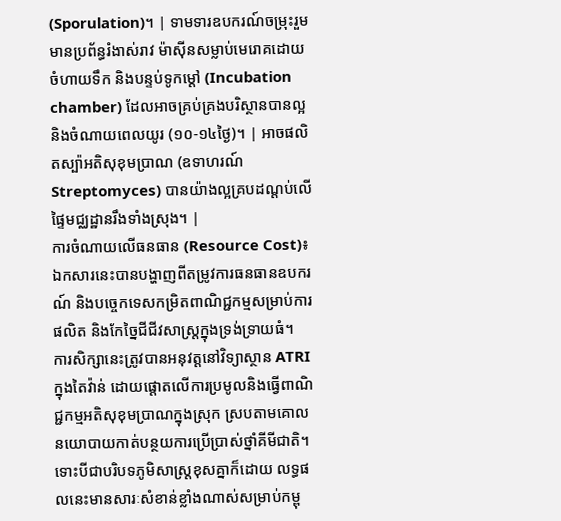(Sporulation)។ | ទាមទារឧបករណ៍ចម្រុះរួមមានប្រព័ន្ធរំងាស់រាវ ម៉ាស៊ីនសម្លាប់មេរោគដោយចំហាយទឹក និងបន្ទប់ទូកម្ដៅ (Incubation chamber) ដែលអាចគ្រប់គ្រងបរិស្ថានបានល្អ និងចំណាយពេលយូរ (១០-១៤ថ្ងៃ)។ | អាចផលិតស្ប៉ាអតិសុខុមប្រាណ (ឧទាហរណ៍ Streptomyces) បានយ៉ាងល្អគ្របដណ្តប់លើផ្ទៃមជ្ឈដ្ឋានរឹងទាំងស្រុង។ |
ការចំណាយលើធនធាន (Resource Cost)៖ ឯកសារនេះបានបង្ហាញពីតម្រូវការធនធានឧបករណ៍ និងបច្ចេកទេសកម្រិតពាណិជ្ជកម្មសម្រាប់ការផលិត និងកែច្នៃជីជីវសាស្រ្តក្នុងទ្រង់ទ្រាយធំ។
ការសិក្សានេះត្រូវបានអនុវត្តនៅវិទ្យាស្ថាន ATRI ក្នុងតៃវ៉ាន់ ដោយផ្តោតលើការប្រមូលនិងធ្វើពាណិជ្ជកម្មអតិសុខុមប្រាណក្នុងស្រុក ស្របតាមគោលនយោបាយកាត់បន្ថយការប្រើប្រាស់ថ្នាំគីមីជាតិ។ ទោះបីជាបរិបទភូមិសាស្រ្តខុសគ្នាក៏ដោយ លទ្ធផលនេះមានសារៈសំខាន់ខ្លាំងណាស់សម្រាប់កម្ពុ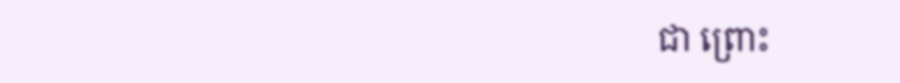ជា ព្រោះ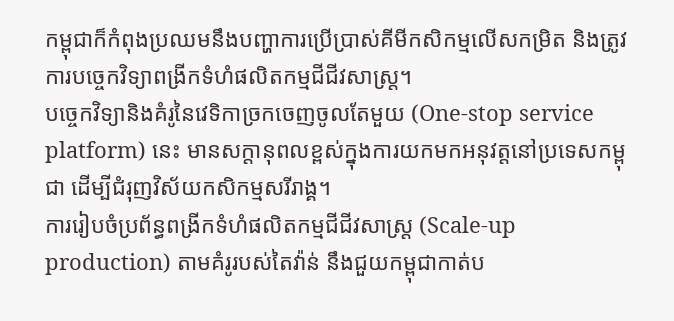កម្ពុជាក៏កំពុងប្រឈមនឹងបញ្ហាការប្រើប្រាស់គីមីកសិកម្មលើសកម្រិត និងត្រូវការបច្ចេកវិទ្យាពង្រីកទំហំផលិតកម្មជីជីវសាស្រ្ត។
បច្ចេកវិទ្យានិងគំរូនៃវេទិកាច្រកចេញចូលតែមួយ (One-stop service platform) នេះ មានសក្តានុពលខ្ពស់ក្នុងការយកមកអនុវត្តនៅប្រទេសកម្ពុជា ដើម្បីជំរុញវិស័យកសិកម្មសរីរាង្គ។
ការរៀបចំប្រព័ន្ធពង្រីកទំហំផលិតកម្មជីជីវសាស្រ្ត (Scale-up production) តាមគំរូរបស់តៃវ៉ាន់ នឹងជួយកម្ពុជាកាត់ប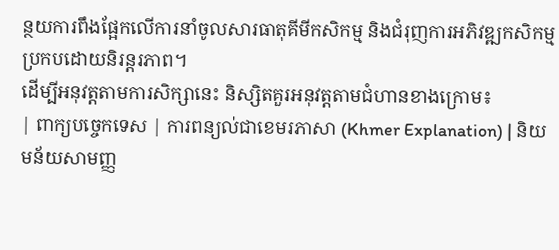ន្ថយការពឹងផ្អែកលើការនាំចូលសារធាតុគីមីកសិកម្ម និងជំរុញការអភិវឌ្ឍកសិកម្មប្រកបដោយនិរន្តរភាព។
ដើម្បីអនុវត្តតាមការសិក្សានេះ និស្សិតគួរអនុវត្តតាមជំហានខាងក្រោម៖
| ពាក្យបច្ចេកទេស | ការពន្យល់ជាខេមរភាសា (Khmer Explanation) | និយមន័យសាមញ្ញ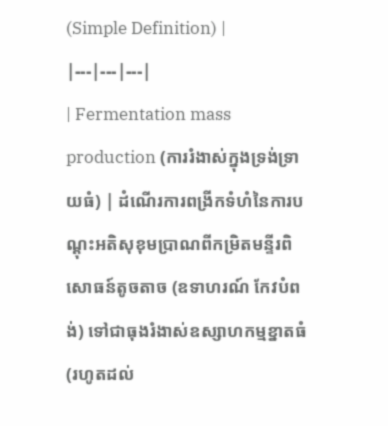(Simple Definition) |
|---|---|---|
| Fermentation mass production (ការរំងាស់ក្នុងទ្រង់ទ្រាយធំ) | ដំណើរការពង្រីកទំហំនៃការបណ្តុះអតិសុខុមប្រាណពីកម្រិតមន្ទីរពិសោធន៍តូចតាច (ឧទាហរណ៍ កែវបំពង់) ទៅជាធុងរំងាស់ឧស្សាហកម្មខ្នាតធំ (រហូតដល់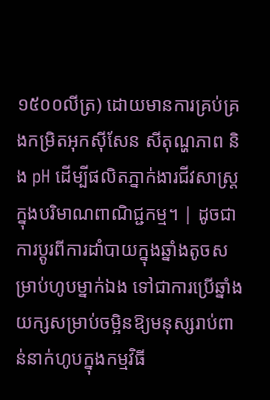១៥០០លីត្រ) ដោយមានការគ្រប់គ្រងកម្រិតអុកស៊ីសែន សីតុណ្ហភាព និង pH ដើម្បីផលិតភ្នាក់ងារជីវសាស្រ្តក្នុងបរិមាណពាណិជ្ជកម្ម។ | ដូចជាការប្តូរពីការដាំបាយក្នុងឆ្នាំងតូចសម្រាប់ហូបម្នាក់ឯង ទៅជាការប្រើឆ្នាំងយក្សសម្រាប់ចម្អិនឱ្យមនុស្សរាប់ពាន់នាក់ហូបក្នុងកម្មវិធី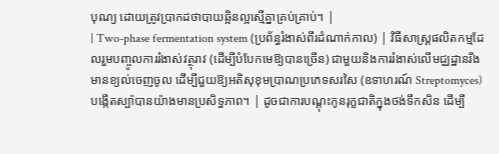បុណ្យ ដោយត្រូវប្រាកដថាបាយឆ្អិនល្អស្មើគ្នាគ្រប់គ្រាប់។ |
| Two-phase fermentation system (ប្រព័ន្ធរំងាស់ពីរដំណាក់កាល) | វិធីសាស្រ្តផលិតកម្មដែលរួមបញ្ចូលការរំងាស់វត្ថុរាវ (ដើម្បីបំបែកមេឱ្យបានច្រើន) ជាមួយនិងការរំងាស់លើមជ្ឈដ្ឋានរឹងមានខ្យល់ចេញចូល ដើម្បីជួយឱ្យអតិសុខុមប្រាណប្រភេទសរសៃ (ឧទាហរណ៍ Streptomyces) បង្កើតស្ប៉ាបានយ៉ាងមានប្រសិទ្ធភាព។ | ដូចជាការបណ្តុះកូនរុក្ខជាតិក្នុងថង់ទឹកសិន ដើម្បី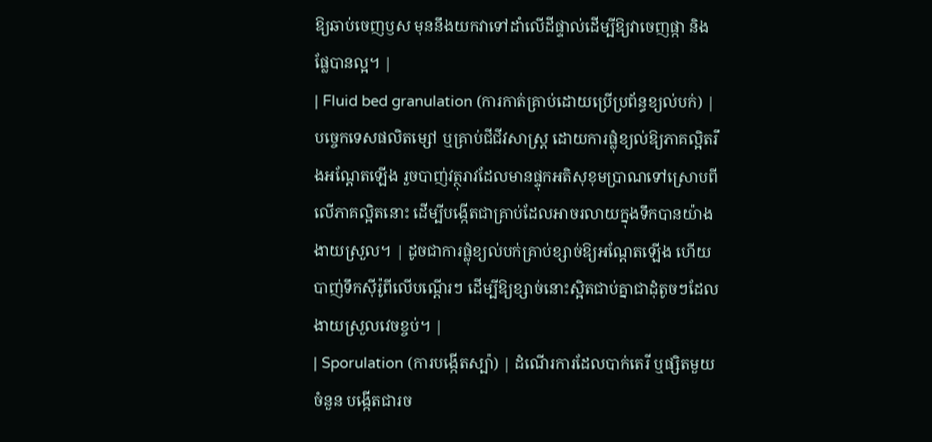ឱ្យឆាប់ចេញឫស មុននឹងយកវាទៅដាំលើដីផ្ទាល់ដើម្បីឱ្យវាចេញផ្កា និងផ្លែបានល្អ។ |
| Fluid bed granulation (ការកាត់គ្រាប់ដោយប្រើប្រព័ន្ធខ្យល់បក់) | បច្ចេកទេសផលិតម្សៅ ឬគ្រាប់ជីជីវសាស្រ្ត ដោយការផ្លុំខ្យល់ឱ្យភាគល្អិតរឹងអណ្តែតឡើង រួចបាញ់វត្ថុរាវដែលមានផ្ទុកអតិសុខុមប្រាណទៅស្រោបពីលើភាគល្អិតនោះ ដើម្បីបង្កើតជាគ្រាប់ដែលអាចរលាយក្នុងទឹកបានយ៉ាងងាយស្រួល។ | ដូចជាការផ្លុំខ្យល់បក់គ្រាប់ខ្សាច់ឱ្យអណ្តែតឡើង ហើយបាញ់ទឹកស៊ីរ៉ូពីលើបណ្តើរៗ ដើម្បីឱ្យខ្សាច់នោះស្អិតជាប់គ្នាជាដុំតូចៗដែលងាយស្រួលវេចខ្ចប់។ |
| Sporulation (ការបង្កើតស្ប៉ា) | ដំណើរការដែលបាក់តេរី ឬផ្សិតមួយចំនួន បង្កើតជារច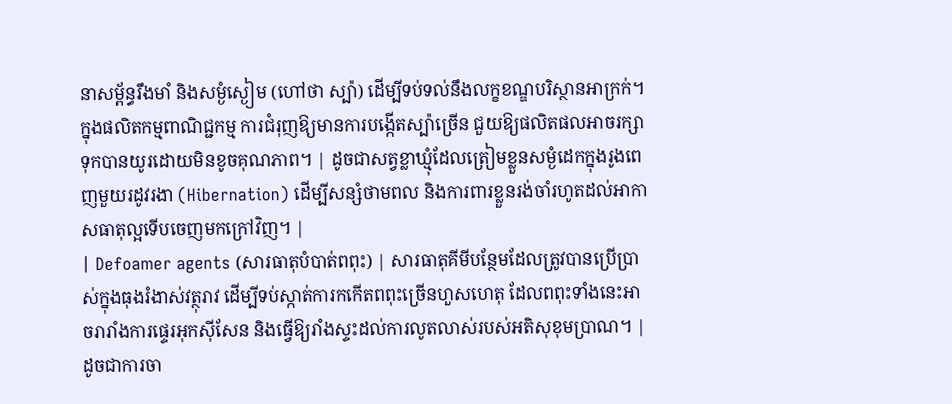នាសម្ព័ន្ធរឹងមាំ និងសម្ងំស្ងៀម (ហៅថា ស្ប៉ា) ដើម្បីទប់ទល់នឹងលក្ខខណ្ឌបរិស្ថានអាក្រក់។ ក្នុងផលិតកម្មពាណិជ្ជកម្ម ការជំរុញឱ្យមានការបង្កើតស្ប៉ាច្រើន ជួយឱ្យផលិតផលអាចរក្សាទុកបានយូរដោយមិនខូចគុណភាព។ | ដូចជាសត្វខ្លាឃ្មុំដែលត្រៀមខ្លួនសម្ងំដេកក្នុងរូងពេញមួយរដូវរងា (Hibernation) ដើម្បីសន្សំថាមពល និងការពារខ្លួនរង់ចាំរហូតដល់អាកាសធាតុល្អទើបចេញមកក្រៅវិញ។ |
| Defoamer agents (សារធាតុបំបាត់ពពុះ) | សារធាតុគីមីបន្ថែមដែលត្រូវបានប្រើប្រាស់ក្នុងធុងរំងាស់វត្ថុរាវ ដើម្បីទប់ស្កាត់ការកកើតពពុះច្រើនហួសហេតុ ដែលពពុះទាំងនេះអាចរារាំងការផ្ទេរអុកស៊ីសែន និងធ្វើឱ្យរាំងស្ទះដល់ការលូតលាស់របស់អតិសុខុមប្រាណ។ | ដូចជាការចា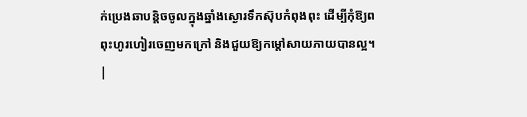ក់ប្រេងឆាបន្តិចចូលក្នុងឆ្នាំងស្ងោរទឹកស៊ុបកំពុងពុះ ដើម្បីកុំឱ្យពពុះហូរហៀរចេញមកក្រៅ និងជួយឱ្យកម្តៅសាយភាយបានល្អ។ |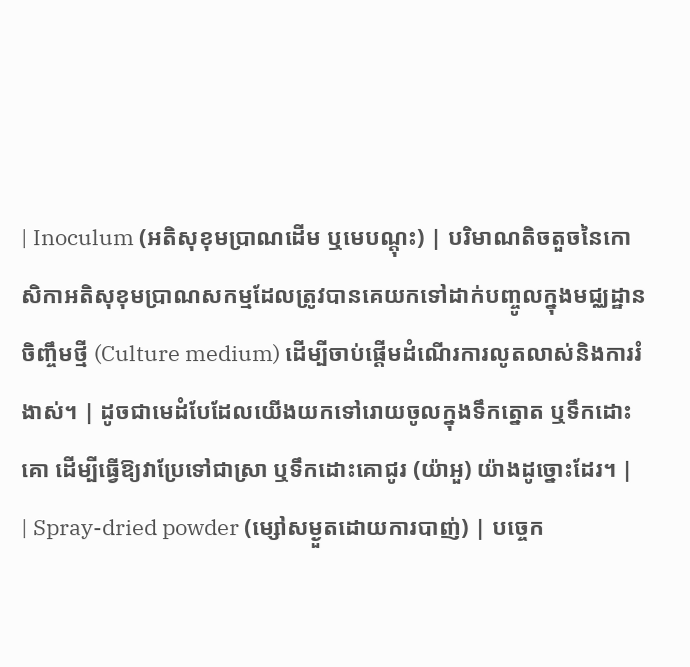| Inoculum (អតិសុខុមប្រាណដើម ឬមេបណ្តុះ) | បរិមាណតិចតួចនៃកោសិកាអតិសុខុមប្រាណសកម្មដែលត្រូវបានគេយកទៅដាក់បញ្ចូលក្នុងមជ្ឈដ្ឋានចិញ្ចឹមថ្មី (Culture medium) ដើម្បីចាប់ផ្តើមដំណើរការលូតលាស់និងការរំងាស់។ | ដូចជាមេដំបែដែលយើងយកទៅរោយចូលក្នុងទឹកត្នោត ឬទឹកដោះគោ ដើម្បីធ្វើឱ្យវាប្រែទៅជាស្រា ឬទឹកដោះគោជូរ (យ៉ាអួ) យ៉ាងដូច្នោះដែរ។ |
| Spray-dried powder (ម្សៅសម្ងួតដោយការបាញ់) | បច្ចេក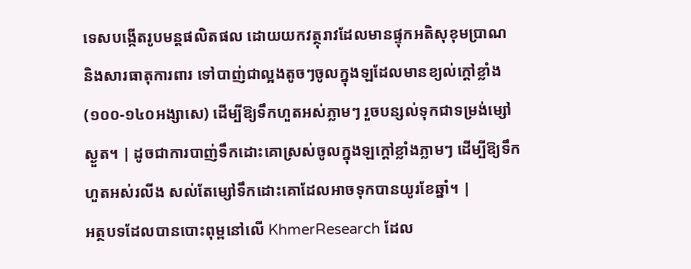ទេសបង្កើតរូបមន្តផលិតផល ដោយយកវត្ថុរាវដែលមានផ្ទុកអតិសុខុមប្រាណ និងសារធាតុការពារ ទៅបាញ់ជាល្អងតូចៗចូលក្នុងឡដែលមានខ្យល់ក្តៅខ្លាំង (១០០-១៤០អង្សាសេ) ដើម្បីឱ្យទឹកហួតអស់ភ្លាមៗ រួចបន្សល់ទុកជាទម្រង់ម្សៅស្ងួត។ | ដូចជាការបាញ់ទឹកដោះគោស្រស់ចូលក្នុងឡក្តៅខ្លាំងភ្លាមៗ ដើម្បីឱ្យទឹកហួតអស់រលីង សល់តែម្សៅទឹកដោះគោដែលអាចទុកបានយូរខែឆ្នាំ។ |
អត្ថបទដែលបានបោះពុម្ពនៅលើ KhmerResearch ដែល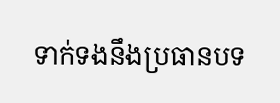ទាក់ទងនឹងប្រធានបទ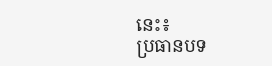នេះ៖
ប្រធានបទ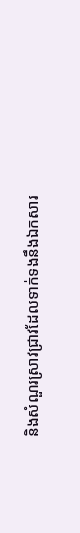និងសំណួរស្រាវជ្រាវដែលទាក់ទងនឹងឯកសារ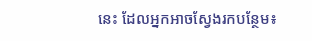នេះ ដែលអ្នកអាចស្វែងរកបន្ថែម៖